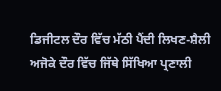ਡਿਜੀਟਲ ਦੌਰ ਵਿੱਚ ਮੱਠੀ ਪੈਂਦੀ ਲਿਖਣ-ਸ਼ੈਲੀ
ਅਜੋਕੇ ਦੌਰ ਵਿੱਚ ਜਿੱਥੇ ਸਿੱਖਿਆ ਪ੍ਰਣਾਲੀ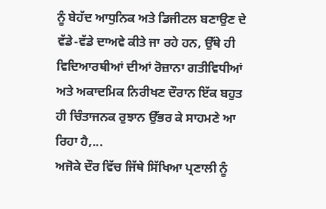ਨੂੰ ਬੇਹੱਦ ਆਧੁਨਿਕ ਅਤੇ ਡਿਜੀਟਲ ਬਣਾਉਣ ਦੇ ਵੱਡੇ-ਵੱਡੇ ਦਾਅਵੇ ਕੀਤੇ ਜਾ ਰਹੇ ਹਨ, ਉੱਥੇ ਹੀ ਵਿਦਿਆਰਥੀਆਂ ਦੀਆਂ ਰੋਜ਼ਾਨਾ ਗਤੀਵਿਧੀਆਂ ਅਤੇ ਅਕਾਦਮਿਕ ਨਿਰੀਖਣ ਦੌਰਾਨ ਇੱਕ ਬਹੁਤ ਹੀ ਚਿੰਤਾਜਨਕ ਰੁਝਾਨ ਉੱਭਰ ਕੇ ਸਾਹਮਣੇ ਆ ਰਿਹਾ ਹੈ,...
ਅਜੋਕੇ ਦੌਰ ਵਿੱਚ ਜਿੱਥੇ ਸਿੱਖਿਆ ਪ੍ਰਣਾਲੀ ਨੂੰ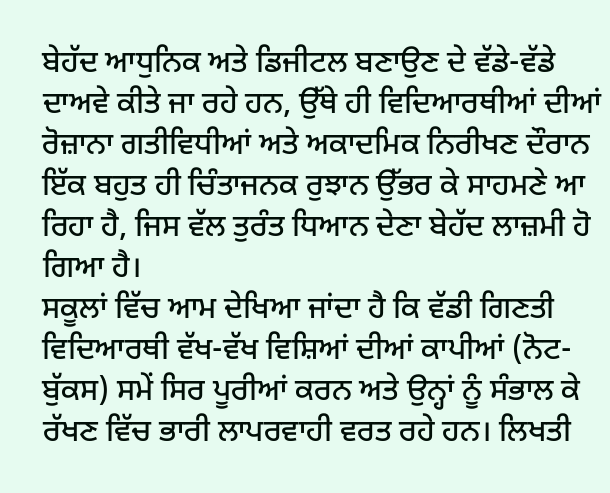ਬੇਹੱਦ ਆਧੁਨਿਕ ਅਤੇ ਡਿਜੀਟਲ ਬਣਾਉਣ ਦੇ ਵੱਡੇ-ਵੱਡੇ ਦਾਅਵੇ ਕੀਤੇ ਜਾ ਰਹੇ ਹਨ, ਉੱਥੇ ਹੀ ਵਿਦਿਆਰਥੀਆਂ ਦੀਆਂ ਰੋਜ਼ਾਨਾ ਗਤੀਵਿਧੀਆਂ ਅਤੇ ਅਕਾਦਮਿਕ ਨਿਰੀਖਣ ਦੌਰਾਨ ਇੱਕ ਬਹੁਤ ਹੀ ਚਿੰਤਾਜਨਕ ਰੁਝਾਨ ਉੱਭਰ ਕੇ ਸਾਹਮਣੇ ਆ ਰਿਹਾ ਹੈ, ਜਿਸ ਵੱਲ ਤੁਰੰਤ ਧਿਆਨ ਦੇਣਾ ਬੇਹੱਦ ਲਾਜ਼ਮੀ ਹੋ ਗਿਆ ਹੈ।
ਸਕੂਲਾਂ ਵਿੱਚ ਆਮ ਦੇਖਿਆ ਜਾਂਦਾ ਹੈ ਕਿ ਵੱਡੀ ਗਿਣਤੀ ਵਿਦਿਆਰਥੀ ਵੱਖ-ਵੱਖ ਵਿਸ਼ਿਆਂ ਦੀਆਂ ਕਾਪੀਆਂ (ਨੋਟ-ਬੁੱਕਸ) ਸਮੇਂ ਸਿਰ ਪੂਰੀਆਂ ਕਰਨ ਅਤੇ ਉਨ੍ਹਾਂ ਨੂੰ ਸੰਭਾਲ ਕੇ ਰੱਖਣ ਵਿੱਚ ਭਾਰੀ ਲਾਪਰਵਾਹੀ ਵਰਤ ਰਹੇ ਹਨ। ਲਿਖਤੀ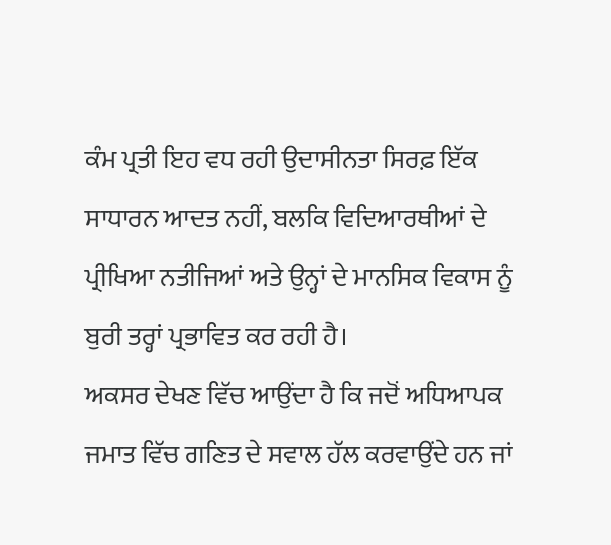ਕੰਮ ਪ੍ਰਤੀ ਇਹ ਵਧ ਰਹੀ ਉਦਾਸੀਨਤਾ ਸਿਰਫ਼ ਇੱਕ ਸਾਧਾਰਨ ਆਦਤ ਨਹੀਂ, ਬਲਕਿ ਵਿਦਿਆਰਥੀਆਂ ਦੇ ਪ੍ਰੀਖਿਆ ਨਤੀਜਿਆਂ ਅਤੇ ਉਨ੍ਹਾਂ ਦੇ ਮਾਨਸਿਕ ਵਿਕਾਸ ਨੂੰ ਬੁਰੀ ਤਰ੍ਹਾਂ ਪ੍ਰਭਾਵਿਤ ਕਰ ਰਹੀ ਹੈ।
ਅਕਸਰ ਦੇਖਣ ਵਿੱਚ ਆਉਂਦਾ ਹੈ ਕਿ ਜਦੋਂ ਅਧਿਆਪਕ ਜਮਾਤ ਵਿੱਚ ਗਣਿਤ ਦੇ ਸਵਾਲ ਹੱਲ ਕਰਵਾਉਂਦੇ ਹਨ ਜਾਂ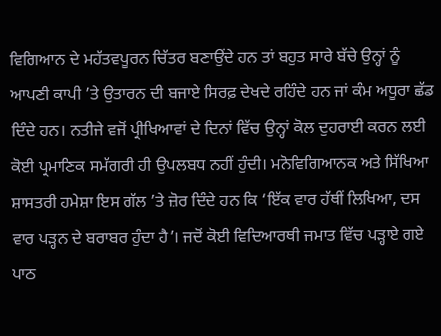ਵਿਗਿਆਨ ਦੇ ਮਹੱਤਵਪੂਰਨ ਚਿੱਤਰ ਬਣਾਉਂਦੇ ਹਨ ਤਾਂ ਬਹੁਤ ਸਾਰੇ ਬੱਚੇ ਉਨ੍ਹਾਂ ਨੂੰ ਆਪਣੀ ਕਾਪੀ ’ਤੇ ਉਤਾਰਨ ਦੀ ਬਜਾਏ ਸਿਰਫ਼ ਦੇਖਦੇ ਰਹਿੰਦੇ ਹਨ ਜਾਂ ਕੰਮ ਅਧੂਰਾ ਛੱਡ ਦਿੰਦੇ ਹਨ। ਨਤੀਜੇ ਵਜੋਂ ਪ੍ਰੀਖਿਆਵਾਂ ਦੇ ਦਿਨਾਂ ਵਿੱਚ ਉਨ੍ਹਾਂ ਕੋਲ ਦੁਹਰਾਈ ਕਰਨ ਲਈ ਕੋਈ ਪ੍ਰਮਾਣਿਕ ਸਮੱਗਰੀ ਹੀ ਉਪਲਬਧ ਨਹੀਂ ਹੁੰਦੀ। ਮਨੋਵਿਗਿਆਨਕ ਅਤੇ ਸਿੱਖਿਆ ਸ਼ਾਸਤਰੀ ਹਮੇਸ਼ਾ ਇਸ ਗੱਲ ’ਤੇ ਜ਼ੋਰ ਦਿੰਦੇ ਹਨ ਕਿ ‘ਇੱਕ ਵਾਰ ਹੱਥੀਂ ਲਿਖਿਆ, ਦਸ ਵਾਰ ਪੜ੍ਹਨ ਦੇ ਬਰਾਬਰ ਹੁੰਦਾ ਹੈ’। ਜਦੋਂ ਕੋਈ ਵਿਦਿਆਰਥੀ ਜਮਾਤ ਵਿੱਚ ਪੜ੍ਹਾਏ ਗਏ ਪਾਠ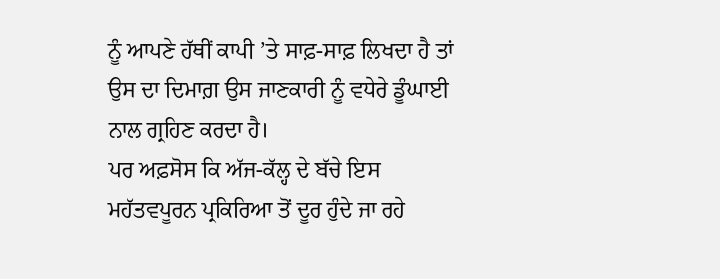ਨੂੰ ਆਪਣੇ ਹੱਥੀਂ ਕਾਪੀ ’ਤੇ ਸਾਫ਼-ਸਾਫ਼ ਲਿਖਦਾ ਹੈ ਤਾਂ ਉਸ ਦਾ ਦਿਮਾਗ਼ ਉਸ ਜਾਣਕਾਰੀ ਨੂੰ ਵਧੇਰੇ ਡੂੰਘਾਈ ਨਾਲ ਗ੍ਰਹਿਣ ਕਰਦਾ ਹੈ।
ਪਰ ਅਫ਼ਸੋਸ ਕਿ ਅੱਜ-ਕੱਲ੍ਹ ਦੇ ਬੱਚੇ ਇਸ ਮਹੱਤਵਪੂਰਨ ਪ੍ਰਕਿਰਿਆ ਤੋਂ ਦੂਰ ਹੁੰਦੇ ਜਾ ਰਹੇ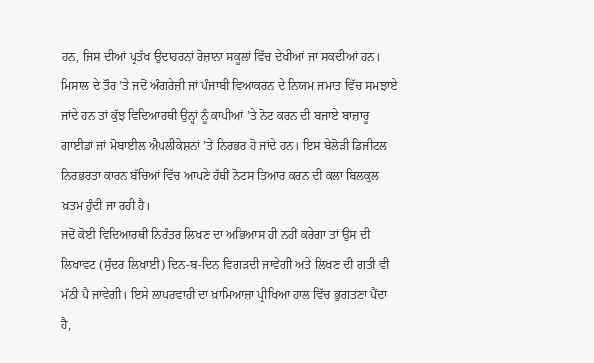ਹਨ, ਜਿਸ ਦੀਆਂ ਪ੍ਰਤੱਖ ਉਦਾਹਰਨਾਂ ਰੋਜ਼ਾਨਾ ਸਕੂਲਾਂ ਵਿੱਚ ਦੇਖੀਆਂ ਜਾ ਸਕਦੀਆਂ ਹਨ। ਮਿਸਾਲ ਦੇ ਤੌਰ ’ਤੇ ਜਦੋਂ ਅੰਗਰੇਜ਼ੀ ਜਾਂ ਪੰਜਾਬੀ ਵਿਆਕਰਨ ਦੇ ਨਿਯਮ ਜਮਾਤ ਵਿੱਚ ਸਮਝਾਏ ਜਾਂਦੇ ਹਨ ਤਾਂ ਕੁੱਝ ਵਿਦਿਆਰਥੀ ਉਨ੍ਹਾਂ ਨੂੰ ਕਾਪੀਆਂ ’ਤੇ ਨੋਟ ਕਰਨ ਦੀ ਬਜਾਏ ਬਾਜ਼ਾਰੂ ਗਾਈਡਾਂ ਜਾਂ ਮੋਬਾਈਲ ਐਪਲੀਕੇਸ਼ਨਾਂ ’ਤੇ ਨਿਰਭਰ ਹੋ ਜਾਂਦੇ ਹਨ। ਇਸ ਬੇਲੋੜੀ ਡਿਜੀਟਲ ਨਿਰਭਰਤਾ ਕਾਰਨ ਬੱਚਿਆਂ ਵਿੱਚ ਆਪਣੇ ਹੱਥੀਂ ਨੋਟਸ ਤਿਆਰ ਕਰਨ ਦੀ ਕਲਾ ਬਿਲਕੁਲ ਖ਼ਤਮ ਹੁੰਦੀ ਜਾ ਰਹੀ ਹੈ।
ਜਦੋਂ ਕੋਈ ਵਿਦਿਆਰਥੀ ਨਿਰੰਤਰ ਲਿਖਣ ਦਾ ਅਭਿਆਸ ਹੀ ਨਹੀਂ ਕਰੇਗਾ ਤਾਂ ਉਸ ਦੀ ਲਿਖਾਵਟ (ਸੁੰਦਰ ਲਿਖਾਈ) ਦਿਨ-ਬ-ਦਿਨ ਵਿਗੜਦੀ ਜਾਵੇਗੀ ਅਤੇ ਲਿਖਣ ਦੀ ਗਤੀ ਵੀ ਮੱਠੀ ਪੈ ਜਾਵੇਗੀ। ਇਸੇ ਲਾਪਰਵਾਹੀ ਦਾ ਖ਼ਾਮਿਆਜ਼ਾ ਪ੍ਰੀਖਿਆ ਹਾਲ ਵਿੱਚ ਭੁਗਤਣਾ ਪੈਂਦਾ ਹੈ,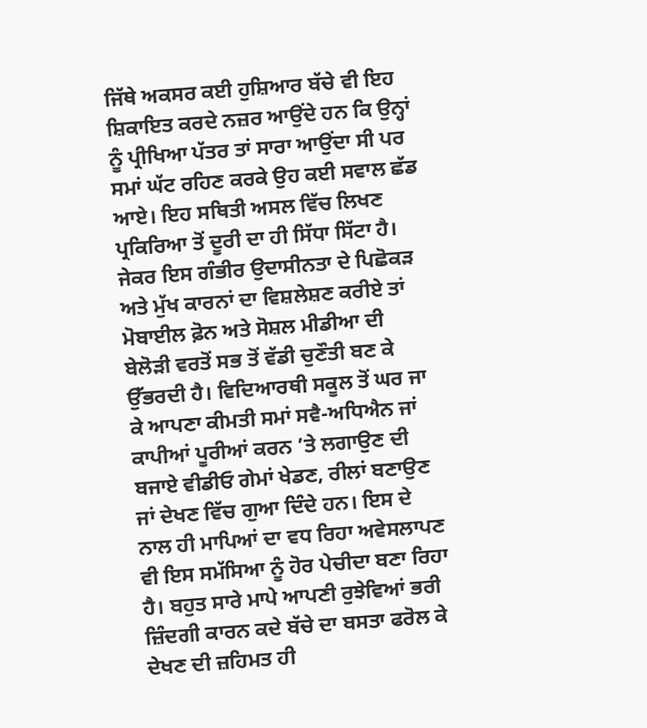ਜਿੱਥੇ ਅਕਸਰ ਕਈ ਹੁਸ਼ਿਆਰ ਬੱਚੇ ਵੀ ਇਹ ਸ਼ਿਕਾਇਤ ਕਰਦੇ ਨਜ਼ਰ ਆਉਂਦੇ ਹਨ ਕਿ ਉਨ੍ਹਾਂ ਨੂੰ ਪ੍ਰੀਖਿਆ ਪੱਤਰ ਤਾਂ ਸਾਰਾ ਆਉਂਦਾ ਸੀ ਪਰ ਸਮਾਂ ਘੱਟ ਰਹਿਣ ਕਰਕੇ ਉਹ ਕਈ ਸਵਾਲ ਛੱਡ ਆਏ। ਇਹ ਸਥਿਤੀ ਅਸਲ ਵਿੱਚ ਲਿਖਣ ਪ੍ਰਕਿਰਿਆ ਤੋਂ ਦੂਰੀ ਦਾ ਹੀ ਸਿੱਧਾ ਸਿੱਟਾ ਹੈ।
ਜੇਕਰ ਇਸ ਗੰਭੀਰ ਉਦਾਸੀਨਤਾ ਦੇ ਪਿਛੋਕੜ ਅਤੇ ਮੁੱਖ ਕਾਰਨਾਂ ਦਾ ਵਿਸ਼ਲੇਸ਼ਣ ਕਰੀਏ ਤਾਂ ਮੋਬਾਈਲ ਫ਼ੋਨ ਅਤੇ ਸੋਸ਼ਲ ਮੀਡੀਆ ਦੀ ਬੇਲੋੜੀ ਵਰਤੋਂ ਸਭ ਤੋਂ ਵੱਡੀ ਚੁਣੌਤੀ ਬਣ ਕੇ ਉੱਭਰਦੀ ਹੈ। ਵਿਦਿਆਰਥੀ ਸਕੂਲ ਤੋਂ ਘਰ ਜਾ ਕੇ ਆਪਣਾ ਕੀਮਤੀ ਸਮਾਂ ਸਵੈ-ਅਧਿਐਨ ਜਾਂ ਕਾਪੀਆਂ ਪੂਰੀਆਂ ਕਰਨ ’ਤੇ ਲਗਾਉਣ ਦੀ ਬਜਾਏ ਵੀਡੀਓ ਗੇਮਾਂ ਖੇਡਣ, ਰੀਲਾਂ ਬਣਾਉਣ ਜਾਂ ਦੇਖਣ ਵਿੱਚ ਗੁਆ ਦਿੰਦੇ ਹਨ। ਇਸ ਦੇ ਨਾਲ ਹੀ ਮਾਪਿਆਂ ਦਾ ਵਧ ਰਿਹਾ ਅਵੇਸਲਾਪਣ ਵੀ ਇਸ ਸਮੱਸਿਆ ਨੂੰ ਹੋਰ ਪੇਚੀਦਾ ਬਣਾ ਰਿਹਾ ਹੈ। ਬਹੁਤ ਸਾਰੇ ਮਾਪੇ ਆਪਣੀ ਰੁਝੇਵਿਆਂ ਭਰੀ ਜ਼ਿੰਦਗੀ ਕਾਰਨ ਕਦੇ ਬੱਚੇ ਦਾ ਬਸਤਾ ਫਰੋਲ ਕੇ ਦੇਖਣ ਦੀ ਜ਼ਹਿਮਤ ਹੀ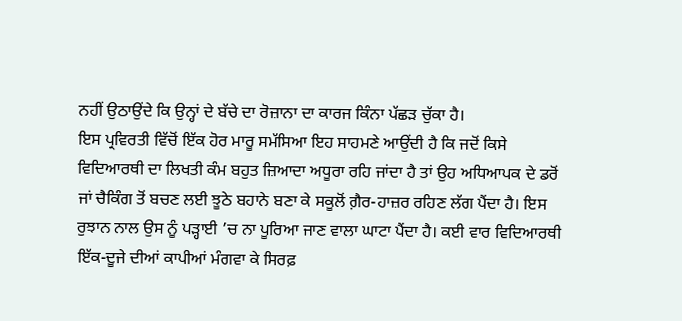ਨਹੀਂ ਉਠਾਉਂਦੇ ਕਿ ਉਨ੍ਹਾਂ ਦੇ ਬੱਚੇ ਦਾ ਰੋਜ਼ਾਨਾ ਦਾ ਕਾਰਜ ਕਿੰਨਾ ਪੱਛੜ ਚੁੱਕਾ ਹੈ।
ਇਸ ਪ੍ਰਵਿਰਤੀ ਵਿੱਚੋਂ ਇੱਕ ਹੋਰ ਮਾਰੂ ਸਮੱਸਿਆ ਇਹ ਸਾਹਮਣੇ ਆਉਂਦੀ ਹੈ ਕਿ ਜਦੋਂ ਕਿਸੇ ਵਿਦਿਆਰਥੀ ਦਾ ਲਿਖਤੀ ਕੰਮ ਬਹੁਤ ਜ਼ਿਆਦਾ ਅਧੂਰਾ ਰਹਿ ਜਾਂਦਾ ਹੈ ਤਾਂ ਉਹ ਅਧਿਆਪਕ ਦੇ ਡਰੋਂ ਜਾਂ ਚੈਕਿੰਗ ਤੋਂ ਬਚਣ ਲਈ ਝੂਠੇ ਬਹਾਨੇ ਬਣਾ ਕੇ ਸਕੂਲੋਂ ਗ਼ੈਰ-ਹਾਜ਼ਰ ਰਹਿਣ ਲੱਗ ਪੈਂਦਾ ਹੈ। ਇਸ ਰੁਝਾਨ ਨਾਲ ਉਸ ਨੂੰ ਪੜ੍ਹਾਈ ’ਚ ਨਾ ਪੂਰਿਆ ਜਾਣ ਵਾਲਾ ਘਾਟਾ ਪੈਂਦਾ ਹੈ। ਕਈ ਵਾਰ ਵਿਦਿਆਰਥੀ ਇੱਕ-ਦੂਜੇ ਦੀਆਂ ਕਾਪੀਆਂ ਮੰਗਵਾ ਕੇ ਸਿਰਫ਼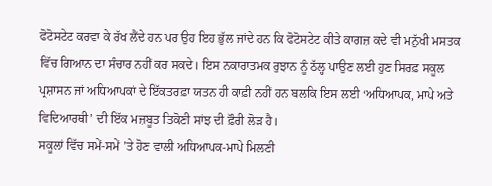ਫੋਟੋਸਟੇਟ ਕਰਵਾ ਕੇ ਰੱਖ ਲੈਂਦੇ ਹਨ ਪਰ ਉਹ ਇਹ ਭੁੱਲ ਜਾਂਦੇ ਹਨ ਕਿ ਫੋਟੋਸਟੇਟ ਕੀਤੇ ਕਾਗਜ਼ ਕਦੇ ਵੀ ਮਨੁੱਖੀ ਮਸਤਕ ਵਿੱਚ ਗਿਆਨ ਦਾ ਸੰਚਾਰ ਨਹੀਂ ਕਰ ਸਕਦੇ। ਇਸ ਨਕਾਰਾਤਮਕ ਰੁਝਾਨ ਨੂੰ ਠੱਲ੍ਹ ਪਾਉਣ ਲਈ ਹੁਣ ਸਿਰਫ਼ ਸਕੂਲ ਪ੍ਰਸ਼ਾਸਨ ਜਾਂ ਅਧਿਆਪਕਾਂ ਦੇ ਇੱਕਤਰਫ਼ਾ ਯਤਨ ਹੀ ਕਾਫ਼ੀ ਨਹੀਂ ਹਨ ਬਲਕਿ ਇਸ ਲਈ ‘ਅਧਿਆਪਕ, ਮਾਪੇ ਅਤੇ ਵਿਦਿਆਰਥੀ’ ਦੀ ਇੱਕ ਮਜ਼ਬੂਤ ਤਿਕੋਣੀ ਸਾਂਝ ਦੀ ਫ਼ੌਰੀ ਲੋੜ ਹੈ।
ਸਕੂਲਾਂ ਵਿੱਚ ਸਮੇਂ-ਸਮੇਂ ’ਤੇ ਹੋਣ ਵਾਲੀ ਅਧਿਆਪਕ-ਮਾਪੇ ਮਿਲਣੀ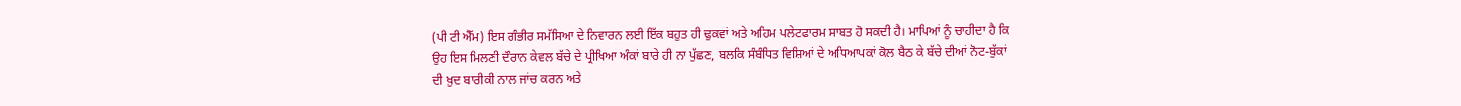(ਪੀ ਟੀ ਐੱਮ) ਇਸ ਗੰਭੀਰ ਸਮੱਸਿਆ ਦੇ ਨਿਵਾਰਨ ਲਈ ਇੱਕ ਬਹੁਤ ਹੀ ਢੁਕਵਾਂ ਅਤੇ ਅਹਿਮ ਪਲੇਟਫਾਰਮ ਸਾਬਤ ਹੋ ਸਕਦੀ ਹੈ। ਮਾਪਿਆਂ ਨੂੰ ਚਾਹੀਦਾ ਹੈ ਕਿ ਉਹ ਇਸ ਮਿਲਣੀ ਦੌਰਾਨ ਕੇਵਲ ਬੱਚੇ ਦੇ ਪ੍ਰੀਖਿਆ ਅੰਕਾਂ ਬਾਰੇ ਹੀ ਨਾ ਪੁੱਛਣ, ਬਲਕਿ ਸੰਬੰਧਿਤ ਵਿਸ਼ਿਆਂ ਦੇ ਅਧਿਆਪਕਾਂ ਕੋਲ ਬੈਠ ਕੇ ਬੱਚੇ ਦੀਆਂ ਨੋਟ-ਬੁੱਕਾਂ ਦੀ ਖ਼ੁਦ ਬਾਰੀਕੀ ਨਾਲ ਜਾਂਚ ਕਰਨ ਅਤੇ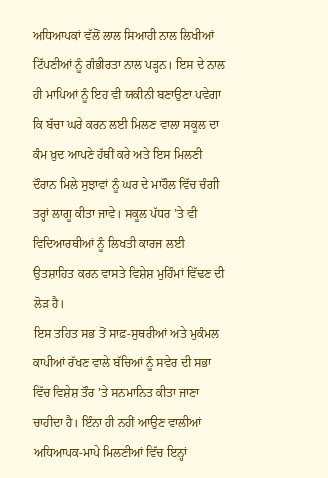ਅਧਿਆਪਕਾਂ ਵੱਲੋਂ ਲਾਲ ਸਿਆਹੀ ਨਾਲ ਲਿਖੀਆਂ ਟਿੱਪਣੀਆਂ ਨੂੰ ਗੰਭੀਰਤਾ ਨਾਲ ਪੜ੍ਹਨ। ਇਸ ਦੇ ਨਾਲ ਹੀ ਮਾਪਿਆਂ ਨੂੰ ਇਹ ਵੀ ਯਕੀਨੀ ਬਣਾਉਣਾ ਪਵੇਗਾ ਕਿ ਬੱਚਾ ਘਰੇ ਕਰਨ ਲਈ ਮਿਲਣ ਵਾਲਾ ਸਕੂਲ ਦਾ ਕੰਮ ਖ਼ੁਦ ਆਪਣੇ ਹੱਥੀਂ ਕਰੇ ਅਤੇ ਇਸ ਮਿਲਣੀ ਦੌਰਾਨ ਮਿਲੇ ਸੁਝਾਵਾਂ ਨੂੰ ਘਰ ਦੇ ਮਾਹੌਲ ਵਿੱਚ ਚੰਗੀ ਤਰ੍ਹਾਂ ਲਾਗੂ ਕੀਤਾ ਜਾਵੇ। ਸਕੂਲ ਪੱਧਰ ’ਤੇ ਵੀ ਵਿਦਿਆਰਥੀਆਂ ਨੂੰ ਲਿਖਤੀ ਕਾਰਜ ਲਈ ਉਤਸ਼ਾਹਿਤ ਕਰਨ ਵਾਸਤੇ ਵਿਸ਼ੇਸ਼ ਮੁਹਿੰਮਾਂ ਵਿੱਢਣ ਦੀ ਲੋੜ ਹੈ।
ਇਸ ਤਹਿਤ ਸਭ ਤੋਂ ਸਾਫ਼-ਸੁਥਰੀਆਂ ਅਤੇ ਮੁਕੰਮਲ ਕਾਪੀਆਂ ਰੱਖਣ ਵਾਲੇ ਬੱਚਿਆਂ ਨੂੰ ਸਵੇਰ ਦੀ ਸਭਾ ਵਿੱਚ ਵਿਸ਼ੇਸ਼ ਤੌਰ ’ਤੇ ਸਨਮਾਨਿਤ ਕੀਤਾ ਜਾਣਾ ਚਾਹੀਦਾ ਹੈ। ਇੰਨਾ ਹੀ ਨਹੀਂ ਆਉਣ ਵਾਲੀਆਂ ਅਧਿਆਪਕ-ਮਾਪੇ ਮਿਲਣੀਆਂ ਵਿੱਚ ਇਨ੍ਹਾਂ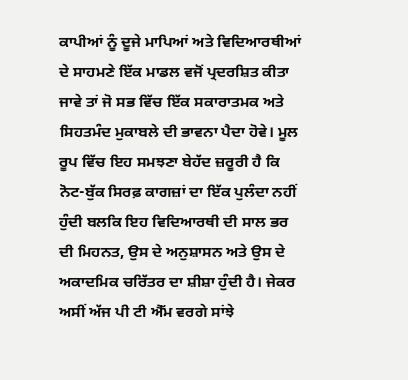ਕਾਪੀਆਂ ਨੂੰ ਦੂਜੇ ਮਾਪਿਆਂ ਅਤੇ ਵਿਦਿਆਰਥੀਆਂ ਦੇ ਸਾਹਮਣੇ ਇੱਕ ਮਾਡਲ ਵਜੋਂ ਪ੍ਰਦਰਸ਼ਿਤ ਕੀਤਾ ਜਾਵੇ ਤਾਂ ਜੋ ਸਭ ਵਿੱਚ ਇੱਕ ਸਕਾਰਾਤਮਕ ਅਤੇ ਸਿਹਤਮੰਦ ਮੁਕਾਬਲੇ ਦੀ ਭਾਵਨਾ ਪੈਦਾ ਹੋਵੇ। ਮੂਲ ਰੂਪ ਵਿੱਚ ਇਹ ਸਮਝਣਾ ਬੇਹੱਦ ਜ਼ਰੂਰੀ ਹੈ ਕਿ ਨੋਟ-ਬੁੱਕ ਸਿਰਫ਼ ਕਾਗਜ਼ਾਂ ਦਾ ਇੱਕ ਪੁਲੰਦਾ ਨਹੀਂ ਹੁੰਦੀ ਬਲਕਿ ਇਹ ਵਿਦਿਆਰਥੀ ਦੀ ਸਾਲ ਭਰ ਦੀ ਮਿਹਨਤ, ਉਸ ਦੇ ਅਨੁਸ਼ਾਸਨ ਅਤੇ ਉਸ ਦੇ ਅਕਾਦਮਿਕ ਚਰਿੱਤਰ ਦਾ ਸ਼ੀਸ਼ਾ ਹੁੰਦੀ ਹੈ। ਜੇਕਰ ਅਸੀਂ ਅੱਜ ਪੀ ਟੀ ਐੱਮ ਵਰਗੇ ਸਾਂਝੇ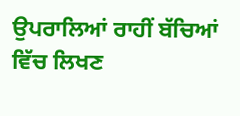ਉਪਰਾਲਿਆਂ ਰਾਹੀਂ ਬੱਚਿਆਂ ਵਿੱਚ ਲਿਖਣ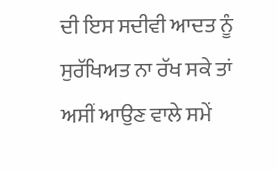ਦੀ ਇਸ ਸਦੀਵੀ ਆਦਤ ਨੂੰ ਸੁਰੱਖਿਅਤ ਨਾ ਰੱਖ ਸਕੇ ਤਾਂ ਅਸੀਂ ਆਉਣ ਵਾਲੇ ਸਮੇਂ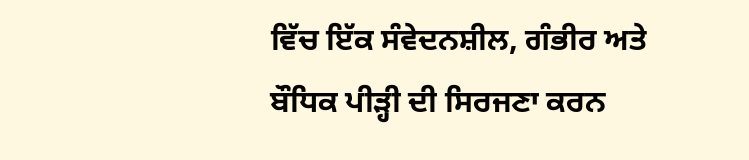ਵਿੱਚ ਇੱਕ ਸੰਵੇਦਨਸ਼ੀਲ, ਗੰਭੀਰ ਅਤੇ ਬੌਧਿਕ ਪੀੜ੍ਹੀ ਦੀ ਸਿਰਜਣਾ ਕਰਨ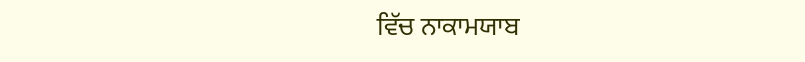ਵਿੱਚ ਨਾਕਾਮਯਾਬ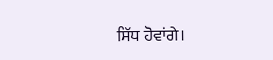ਸਿੱਧ ਹੋਵਾਂਗੇ।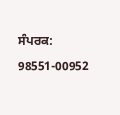ਸੰਪਰਕ: 98551-00952